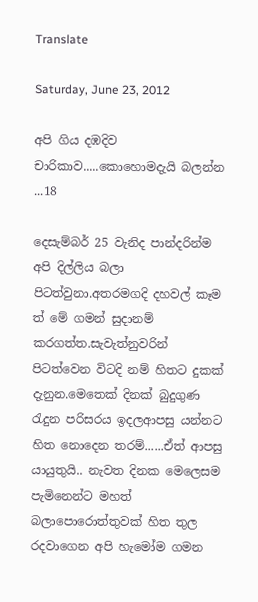Translate

Saturday, June 23, 2012

අපි ගිය දඹදිව චාරිකාව.....කොහොමදැයි බලන්න ...18

දෙසැම්බර් 25 වැනිද පාන්දරින්ම අපි දිල්ලිය බලා පිටත්වුනා.අතරමගදි දහවල් කෑම ත් මේ ගමන් සුදානම් කරගත්ත.සැවැත්නුවරින් පිටත්වෙන විටදි නම් හිතට දුකක් දැනුන.මෙතෙක් දිනක් බුදුගුණ රැදුන පරිසරය ඉදලආපසු යන්නට හිත නොදෙන තරම්......ඒත් ආපසු යායුතුයි.. නැවත දිනක මෙලෙසම පැමිනෙන්ට මහත් බලාපොරොත්තුවක් හිත තුල රදවාගෙන අපි හැමෝම ගමන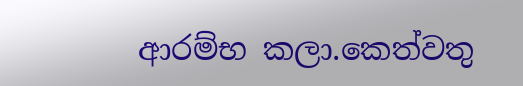ආරම්භ කලා.කෙත්වතු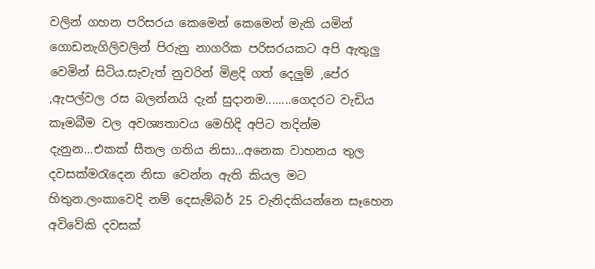වලින් ගහන පරිසරය කෙමෙන් කෙමෙන් මැකි යමින් ගොඩනැගිලිවලින් පිරුනු නාගරික පරිසරයකට අපි ඇතුලු වෙමින් සිටිය.සැවැත් නුවරින් මිළදි ගත් දෙලුම් ,පේර ,ඇපල්වල රස බලන්නයි දැන් සුදානම........ගෙදරට වැඩිය කෑමබීම වල අවශ්‍යතාවය මෙහිදි අපිට තදින්ම දැනුන...එකක් සීතල ගතිය නිසා...අනෙක වාහනය තුල දවසක්මරැදෙන නිසා වෙන්න ඇති කියල මට හිතුන.ලංකාවෙදි නම් දෙසැම්බර් 25 වැනිදකියන්නෙ සෑහෙන අවිවේකි දවසක්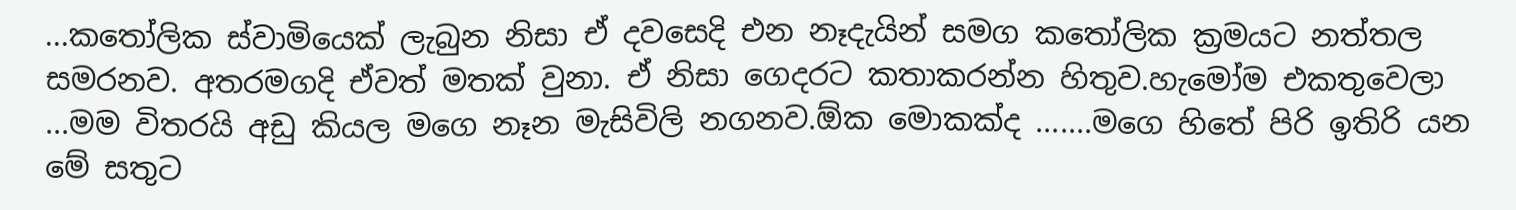...කතෝලික ස්වාමියෙක් ලැබුන නිසා ඒ දවසෙදි එන නෑදැයින් සමග කතෝලික ක්‍රමයට නත්තල සමරනව. අතරමගදි ඒවත් මතක් වුනා. ඒ නිසා ගෙදරට කතාකරන්න හිතුව.හැමෝම එකතුවෙලා ...මම විතරයි අඩු කියල මගෙ නෑන මැසිවිලි නගනව.ඕක මොකක්ද .......මගෙ හිතේ පිරි ඉතිරි යන මේ සතුට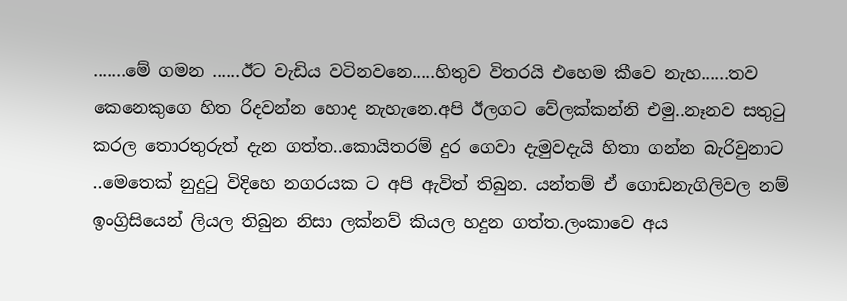.......මේ ගමන ......ඊට වැඩිය වටිනවනෙ.....හිතුව විතරයි එහෙම කීවෙ නැහ......තව කෙනෙකුගෙ හිත රිදවන්න හොද නැහැනෙ.අපි ඊලගට වේලක්කන්නි එමු..නෑනව සතුටු කරල තොරතුරුත් දැන ගත්ත..කොයිතරම් දුර ගෙවා දැමුවදැයි හිතා ගන්න බැරිවුනාට ..මෙතෙක් නුදුටු විදිහෙ නගරයක ට අපි ඇවිත් තිබුන. යන්තම් ඒ ගොඩනැගිලිවල නම් ඉංග්‍රිසියෙන් ලියල තිබුන නිසා ලක්නව් කියල හදුන ගත්ත.ලංකාවෙ අය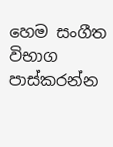හෙම සංගීත විභාග පාස්කරන්න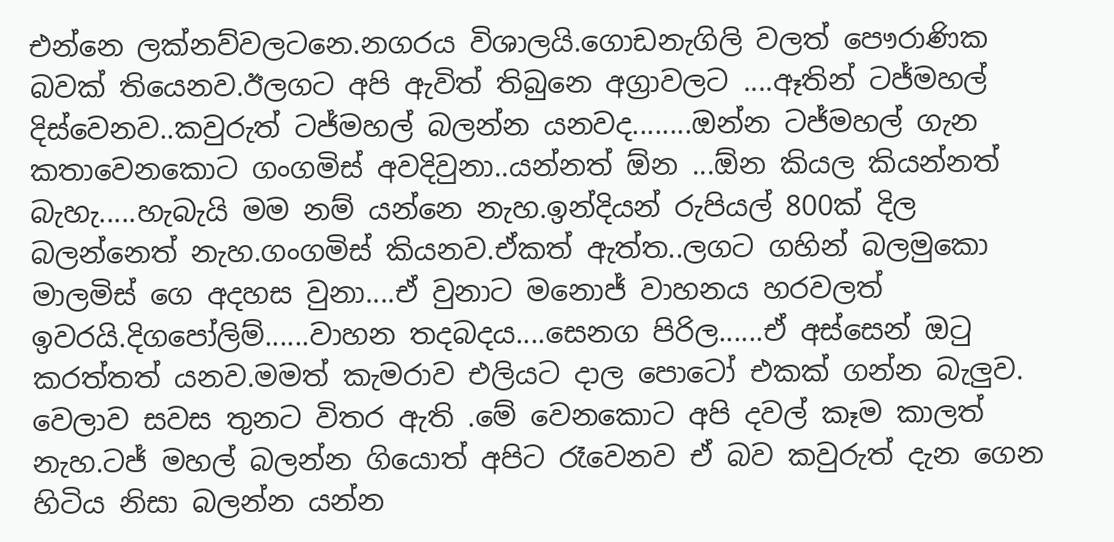එන්නෙ ලක්නව්වලටනෙ.නගරය විශාලයි.ගොඩනැගිලි වලත් පෞරාණික බවක් තියෙනව.ඊලගට අපි ඇවිත් තිබුනෙ අග්‍රාවලට ....ඈතින් ටජ්මහල් දිස්වෙනව..කවුරුත් ටජ්මහල් බලන්න යනවද........ඔන්න ටජ්මහල් ගැන කතාවෙනකොට ගංගමිස් අවදිවුනා..යන්නත් ඕන ...ඕන කියල කියන්නත් බැහැ.....හැබැයි මම නම් යන්නෙ නැහ.ඉන්දියන් රුපියල් 800ක් දිල බලන්නෙත් නැහ.ගංගමිස් කියනව.ඒකත් ඇත්ත..ලගට ගහින් බලමුකො මාලමිස් ගෙ අදහස වුනා....ඒ වුනාට මනොජ් වාහනය හරවලත් ඉවරයි.දිගපෝලිම්......වාහන තදබදය....සෙනග පිරිල......ඒ අස්සෙන් ඔටු කරත්තත් යනව.මමත් කැමරාව එලියට දාල පොටෝ එකක් ගන්න බැලුව.
වෙලාව සවස තුනට විතර ඇති .මේ වෙනකොට අපි දවල් කෑම කාලත් නැහ.ටජ් මහල් බලන්න ගියොත් අපිට රෑවෙනව ඒ බව කවුරුත් දැන ගෙන හිටිය නිසා බලන්න යන්න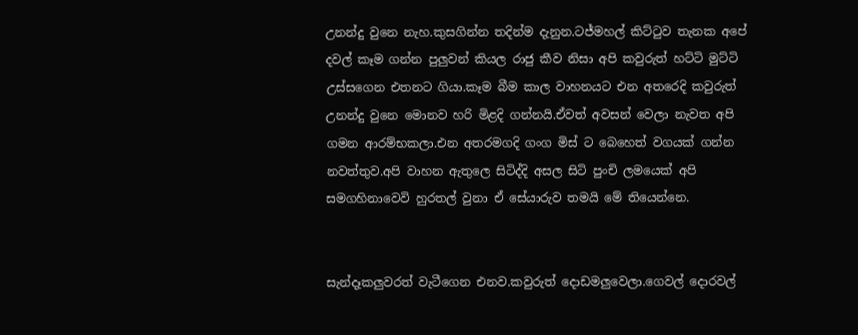උනන්දු වුනෙ නැහ.කුසගින්න තදින්ම දැනුන.ටජ්මහල් කිට්ටුව තැනක අපේ දවල් කෑම ගන්න පුලුවන් කියල රාජු කීව නිසා අපි කවුරුත් හට්ටි මුට්ටි උස්සගෙන එතනට ගියා.කෑම බීම කාල වාහනයට එන අතරෙදි කවුරුත් උනන්දු වුනෙ මොනව හරි මිළදි ගන්නයි.ඒවත් අවසන් වෙලා නැවත අපි ගමන ආරම්භකලා.එන අතරමගදි ගංග මිස් ට බෙහෙත් වගයක් ගන්න නවත්තුව.අපි වාහන ඇතුලෙ සිටිද්දි අසල සිටි පුංචි ලමයෙක් අපි සමගහිනාවෙවි හුරතල් වුනා ඒ සේයාරුව තමයි මේ තියෙන්නෙ.


සැන්දෑකලුවරත් වැටීගෙන එනව.කවුරුත් දොඩමලුවෙලා.ගෙවල් දොරවල්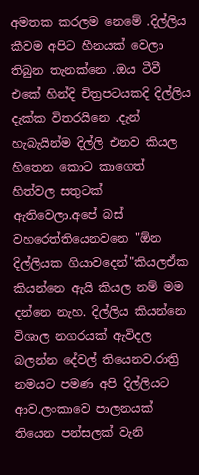අමතක කරලම නෙමේ .දිල්ලිය කීවම අපිට හීනයක් වෙලා තිබුන තැනක්නෙ .ඔය ටීවී එකේ හින්දි චිත්‍රපටයකදි දිල්ලිය දැක්ක විතරයිනෙ .දැන් හැබැයින්ම දිල්ලි එනව කියල හිතෙන කොට කාගෙත් හිත්වල සතුටක් ඇතිවෙලා.අපේ බස් වහරෙත්තියෙනවනෙ "ඕන දිල්ලියක ගියාවදෙන්"කියලඒක කියන්නෙ ඇයි කියල නම් මම දන්නෙ නැහ. දිල්ලිය කියන්නෙ විශාල නගරයක් ඇවිදල බලන්න දේවල් තියෙනව.රාත්‍රි නමයට පමණ අපි දිල්ලියට ආව.ලංකාවෙ පාලනයක් තියෙන පන්සලක් වැනි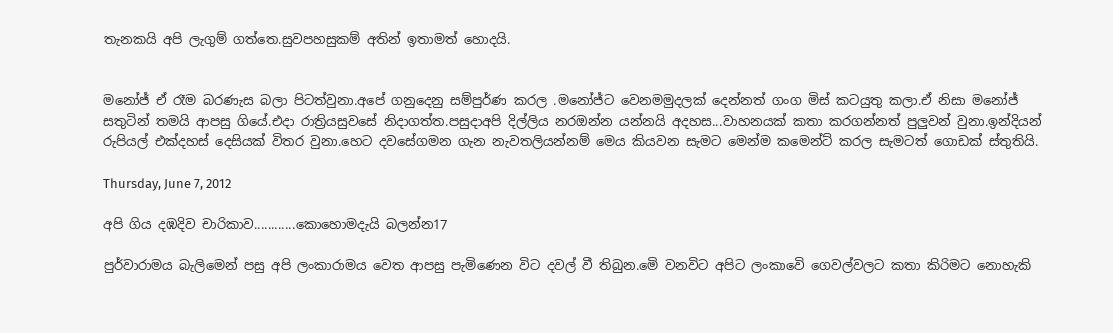තැනකයි අපි ලැගුම් ගත්තෙ.සුවපහසුකම් අතින් ඉතාමත් හොදයි.


මනෝජ් ඒ රෑම බරණැස බලා පිටත්වුනා.අපේ ගනුදෙනු සම්පුර්ණ කරල .මනෝජ්ට වෙනමමුදලක් දෙන්නත් ගංග මිස් කටයුතු කලා.ඒ නිසා මනෝජ් සතුටින් තමයි ආපසු ගියේ.එදා රාත්‍රියසුවසේ නිදාගත්ත.පසුදාඅපි දිල්ලිය නරඔන්න යන්නයි අදහස...වාහනයක් කතා කරගන්නත් පුලුවන් වුනා.ඉන්දියන් රුපියල් එක්දහස් දෙසියක් විතර වුනා.හෙට දවසේගමන ගැන නැවතලියන්නම් මෙය කියවන සැමට මෙන්ම කමෙන්ට් කරල සැමටත් ගොඩක් ස්තුතියි.

Thursday, June 7, 2012

අපි ගිය දඹදිව චාරිකාව............කොහොමදැයි බලන්න17

පුර්වාරාමය බැලිමෙන් පසු අපි ලංකාරාමය වෙත ආපසු පැමිණෙන විට දවල් වී තිබුන.මෙි වනවිට අපිට ලංකාවෙි ගෙවල්වලට කතා කිරිමට නොහැකි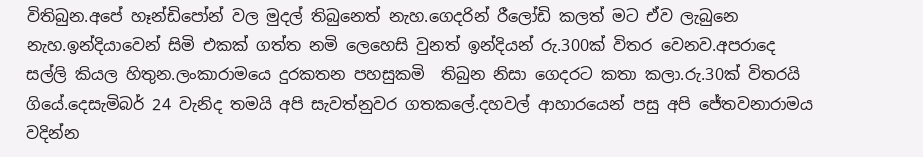විතිබුන.අපේ හෑන්ඩිපෝන් වල මුදල් තිබුනෙත් නැහ.ගෙදරින් රීලෝඩි කලත් මට ඒව ලැබුනෙ නැහ.ඉන්දියාවෙන් සිමි එකක් ගත්ත නමි ලෙහෙසි වුනත් ඉන්දියන් රු.300ක් විතර වෙනව.අපරාදෙ සල්ලි කියල හිතුන.ලංකාරාමයෙ දුරකතන පහසුකමි  තිබුන නිසා ගෙදරට කතා කලා.රු.30ක් විතරයි ගියේ.දෙසැමිබර් 24 වැනිද තමයි අපි සැවත්නුවර ගතකලේ.දහවල් ආහාරයෙන් පසු අපි ජේතවනාරාමය වදින්න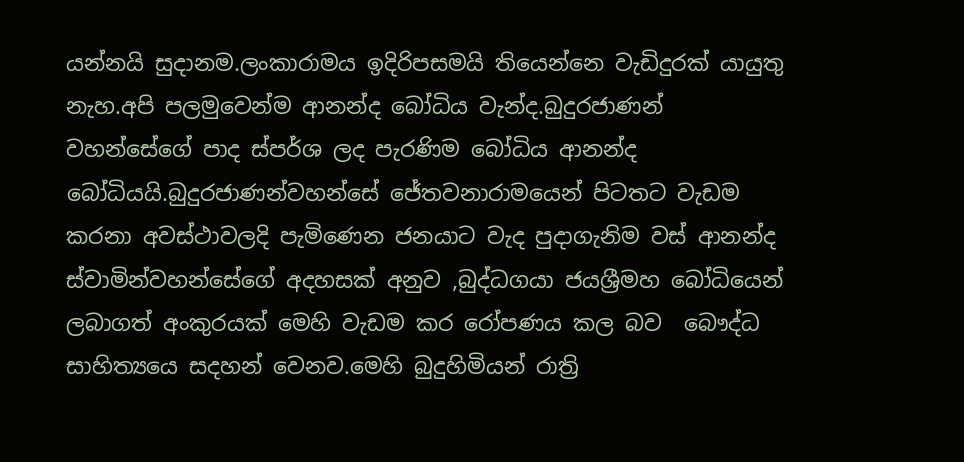යන්නයි සුදානම.ලංකාරාමය ඉදිරිපසමයි තියෙන්නෙ වැඩිදුරක් යායුතු නැහ.අපි පලමුවෙන්ම ආනන්ද බෝධිය වැන්ද.බුදුරජාණන් වහන්සේගේ පාද ස්පර්ශ ලද පැරණිම බෝධිය ආනන්ද බෝධියයි.බුදුරජාණන්වහන්සේ ජේතවනාරාමයෙන් පිටතට වැඩම කරනා අවස්ථාවලදි පැමිණෙන ජනයාට වැද පුදාගැනිම වස් ආනන්ද ස්වාමින්වහන්සේගේ අදහසක් අනුව ,බුද්ධගයා ජයශ්‍රීමහ බෝධියෙන් ලබාගත් අංකුරයක් මෙහි වැඩම කර රෝපණය කල බව  බෞද්ධ සාහිත්‍යයෙ සදහන් වෙනව.මෙහි බුදුහිමියන් රාත්‍රි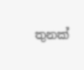තුනක්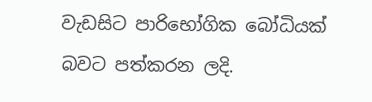වැඩසිට පාරිභෝගික බෝධියක් බවට පත්කරන ලදි.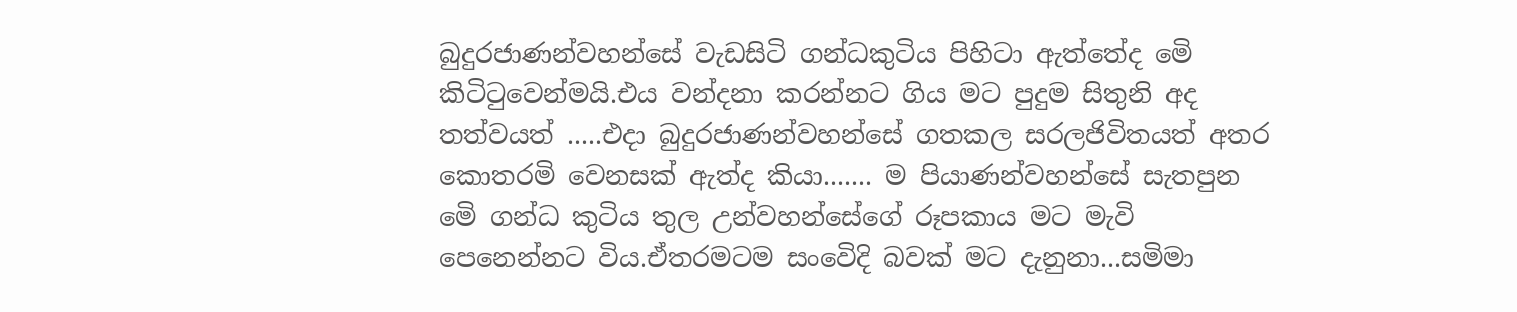බුදුරජාණන්වහන්සේ වැඩසිටි ගන්ධකුටිය පිහිටා ඇත්තේද මෙි කිටිටුවෙන්මයි.එය වන්දනා කරන්නට ගිය මට පුදුම සිතුනි අද තත්වයත් .....එදා බුදුරජාණන්වහන්සේ ගතකල සරලජිවිතයත් අතර කොතරමි වෙනසක් ඇත්ද කියා....... ම පියාණන්වහන්සේ සැතපුන මෙි ගන්ධ කුටිය තුල උන්වහන්සේගේ රූපකාය මට මැවි පෙනෙන්නට විය.ඒතරමටම සංවෙිදි බවක් මට දැනුනා...සමිමා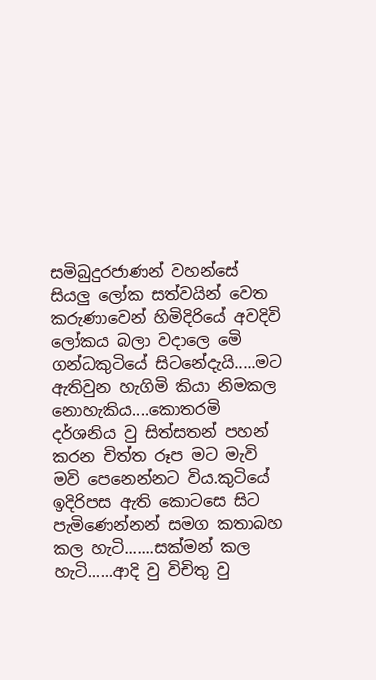සමිබුදුරජාණන් වහන්සේ සියලු ලෝක සත්වයින් වෙත කරුණාවෙන් හිමිදිරියේ අවදිවි ලෝකය බලා වදාලෙ මෙි ගන්ධකුටියේ සිටනේදැයි.....මට ඇතිවුන හැගිමි කියා නිමකල නොහැකිය....කොතරමි දර්ශනිය වු සිත්සතන් පහන් කරන චිත්ත රූප මට මැවි මවි පෙනෙන්නට විය.කුටියේ ඉදිරිපස ඇති කොටසෙ සිට පැමිණෙන්නන් සමග කතාබහ කල හැටි.......සක්මන් කල හැටි......ආදි වු විචිතු වු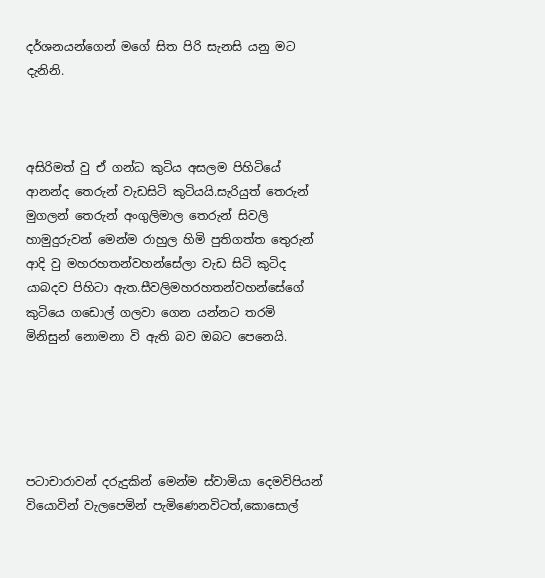දර්ශනයන්ගෙන් මගේ සිත පිරි සැනසි යනු මට දැනිනි.



අසිරිමත් වු ඒ ගන්ධ කුටිය අසලම පිහිටියේ  ආනන්ද තෙරුන් වැඩසිටි කුටියයි.සැරියුත් තෙරුන් මුගලන් තෙරුන් අංගුලිමාල තෙරුන් සිවලි හාමුදුරුවන් මෙන්ම රාහුල හිමි පුතිගත්ත තෙුරුන් ආදි වු මහරහතන්වහන්සේලා වැඩ සිටි කුටිද යාබදව පිහිටා ඇත.සීවලිමහරහතන්වහන්සේගේ කුටියෙ ගඩොල් ගලවා ගෙන යන්නට තරමි මිනිසුන් නොමනා වි ඇති බව ඔබට පෙනෙයි.





පටාචාරාවන් දරුදුකින් මෙන්ම ස්වාමියා දෙමවිපියන් වියොවින් වැලපෙමින් පැමිණෙනවිටත්,කොසොල්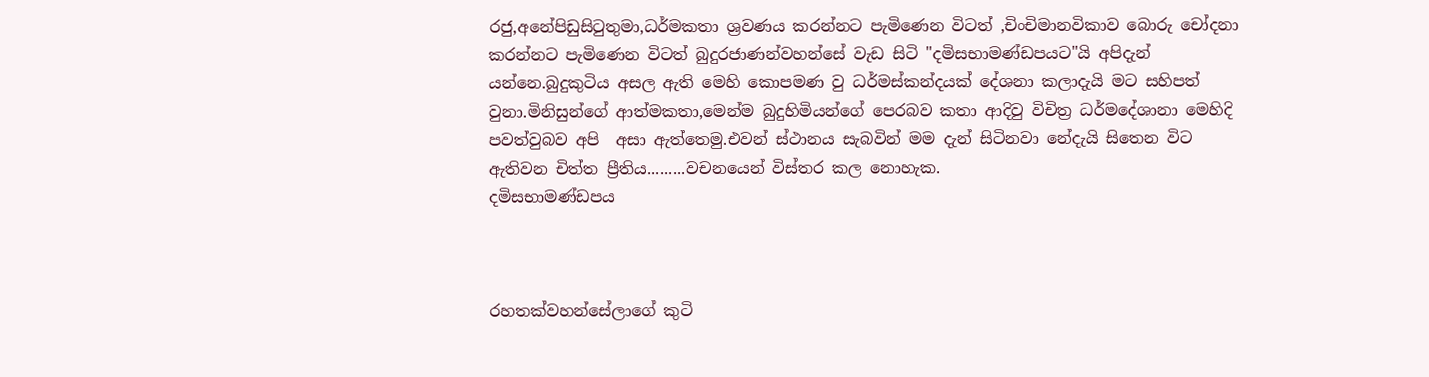රජු,අනේපිඩුසිටුතුමා,ධර්මකතා ශ්‍රවණය කරන්නට පැමිණෙන විටත් ,චිංචිමානවිකාව බොරු චෝදනා කරන්නට පැමිණෙන විටත් බුදුරජාණන්වහන්සේ වැඩ සිටි "දමිසභාමණ්ඩපයට"යි අපිදැන් යන්නෙ.බුදුකුටිය අසල ඇති මෙහි කොපමණ වු ධර්මස්කන්දයක් දේශනා කලාදැයි මට සහිපත් වුනා.මිනිසුන්ගේ ආත්මකතා,මෙන්ම බුදුහිමියන්ගේ පෙරබව කතා ආදිවු විචිත්‍ර ධර්මදේශානා මෙහිදි පවත්වුබව අපි  අසා ඇත්තෙමු.එවන් ස්ථානය සැබවින් මම දැන් සිටිනවා නේදැයි සිතෙන විට ඇතිවන චිත්ත ප්‍රීතිය.........වචනයෙන් විස්තර කල නොහැක.
දමිසභාමණ්ඩපය



රහතක්වහන්සේලාගේ කුටි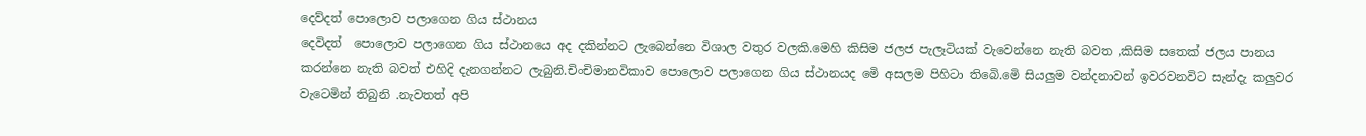දෙව්දත් පොලොව පලාගෙන ගිය ස්ථානය
දෙවිදත්  පොලොව පලාගෙන ගිය ස්ථානයෙ අද දකින්නට ලැබෙන්නෙ විශාල වතුර වලකි.මෙහි කිසිම ජලජ පැලෑටියක් වැවෙන්නෙ නැති බවත ,කිසිම සතෙක් ජලය පානය කරන්නෙ නැති බවත් එහිදි දැනගන්නට ලැබුනි.චිංචිමානවිකාව පොලොව පලාගෙන ගිය ස්ථානයද මෙි අසලම පිහිටා තිබෙි.මෙි සියලුම වන්දනාවන් ඉවරවනවිට සැන්දැ කලුවර වැටෙමින් තිබුනි .නැවතත් අපි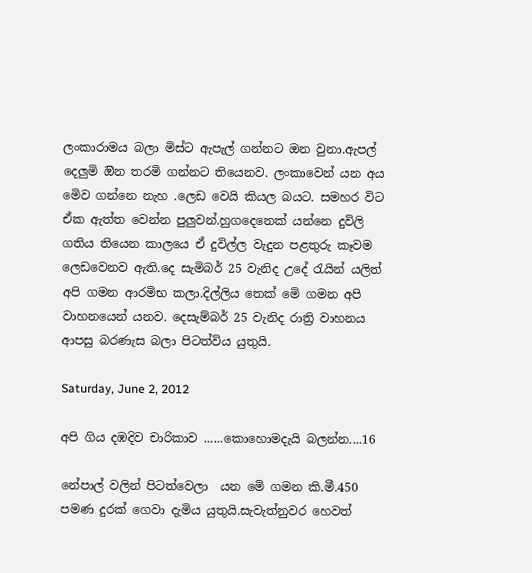ලංකාරාමය බලා මිස්ට ඇපැල් ගන්නට ඔන වුනා.ඇපල් දෙලුමි ඔින තරමි ගන්නට තියෙනව. ලංකාවෙන් යන අය මෙිව ගන්නෙ නැහ .ලෙඩ වෙයි කියල බයට. සමහර විට ඒක ඇත්ත වෙන්න පුලුවන්.හුගදෙනෙක් යන්නෙ දුවිලි ගතිය තියෙන කාලයෙ ඒ දුවිල්ල වැදුන පළතුරු කෑවම ලෙඩවෙනව ඇති.දෙ සැමිබර් 25 වැනිද උදේ රැයින් යලිත් අපි ගමන ආරමිභ කලා.දිල්ලිය තෙක් මෙි ගමන අපි වාහනයෙන් යනව. දෙසැම්බර් 25 වැනිද රාත්‍රි වාහනය ආපසු බරණැස බලා පිටත්විය යුතුයි.

Saturday, June 2, 2012

අපි ගිය දඹදිව චාරිකාව ......කොහොමදැයි බලන්න....16

නේපාල් වලින් පිටත්වෙලා  යන මෙි ගමන කි.මී.450 පමණ දුරක් ගෙවා දැමිය යුතුයි.සැවැත්නුවර හෙවත්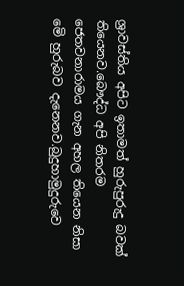ශ්‍රාවස්තිය අපිට ඉතාමත් හුරුපුරුදු බවක් තියෙනව.බෞද්ධ අපි නිතරම ජෙතවනාරාමය ගැන අහල තියෙන නිසා මෙි හුරුබව දැනෙනව.බුදුහාමුදුරුවෙ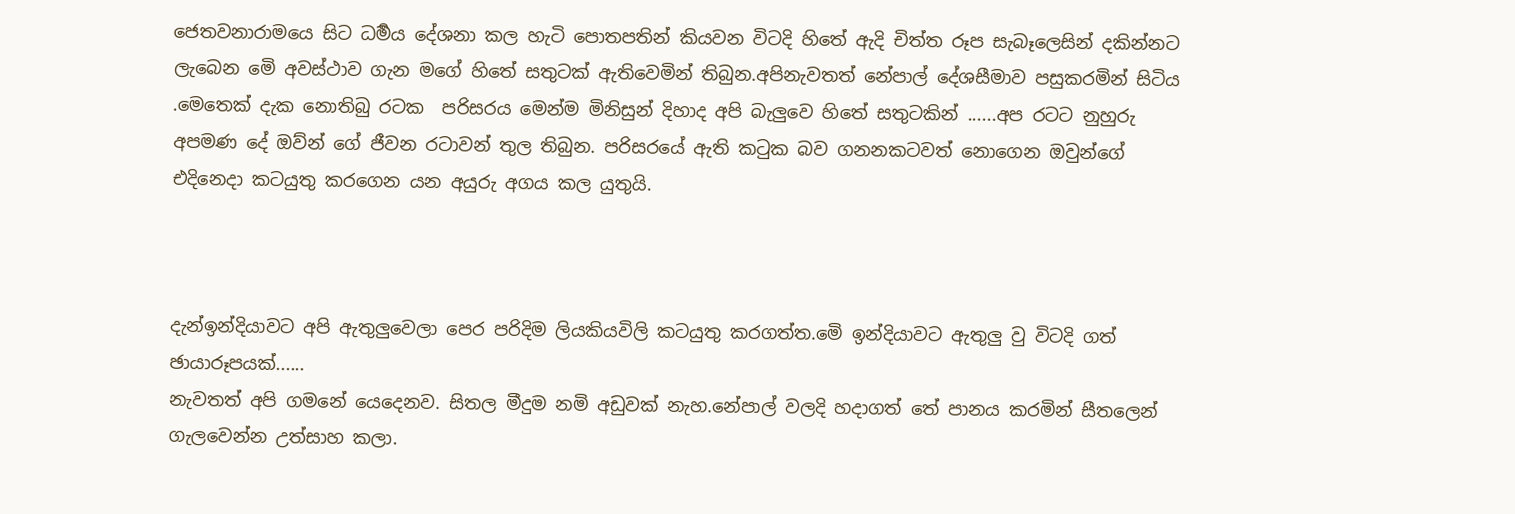ජෙතවනාරාමයෙ සිට ධර්‍මය දේශනා කල හැටි පොතපතින් කියවන විටදි හිතේ ඇදි චිත්ත රූප සැබෑලෙසින් දකින්නට ලැබෙන මෙි අවස්ථාව ගැන මගේ හිතේ සතුටක් ඇතිවෙමින් තිබුන.අපිනැවතත් නේපාල් දේශසීමාව පසුකරමින් සිටිය .මෙතෙක් දැක නොතිබු රටක  පරිසරය මෙන්ම මිනිසුන් දිහාද අපි බැලුවෙ හිතේ සතුටකින් ......අප රටට නුහුරු අපමණ දේ ඔව්න් ගේ ජීවන රටාවන් තුල තිබුන. පරිසරයේ ඇති කටුක බව ගනනකටවත් නොගෙන ඔවුන්ගේ එදිනෙදා කටයුතු කරගෙන යන අයුරු අගය කල යුතුයි.



දැන්ඉන්දියාවට අපි ඇතුලුවෙලා පෙර පරිදිම ලියකියවිලි කටයුතු කරගත්ත.මෙි ඉන්දියාවට ඇතුලු වු විටදි ගත් ඡායාරූපයක්......
නැවතත් අපි ගමනේ යෙදෙනව. සිතල මීදුම නමි අඩුවක් නැහ.නේපාල් වලදි හදාගත් තේ පානය කරමින් සීතලෙන් ගැලවෙන්න උත්සාහ කලා.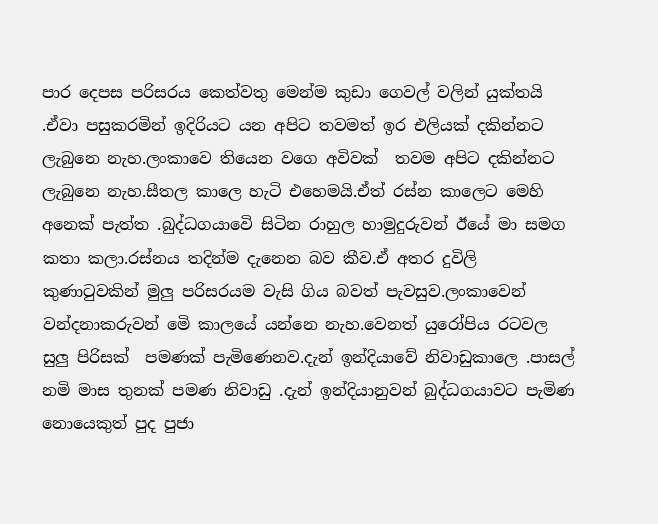පාර දෙපස පරිසරය කෙත්වතු මෙන්ම කුඩා ගෙවල් වලින් යුක්තයි .ඒවා පසුකරමින් ඉදිරියට යන අපිට තවමත් ඉර එලියක් දකින්නට ලැබුනෙ නැහ.ලංකාවෙ තියෙන වගෙ අවිවක්  තවම අපිට දකින්නට ලැබුනෙ නැහ.සීතල කාලෙ හැටි එහෙමයි.ඒත් රස්න කාලෙට මෙහි අනෙක් පැත්ත .බුද්ධගයාවෙි සිටින රාහුල හාමුදුරුවන් ඊයේ මා සමග කතා කලා.රස්නය තදින්ම දැනෙන බව කීව.ඒ අතර දුවිලි කුණාටුවකින් මුලු පරිසරයම වැසි ගිය බවත් පැවසුව.ලංකාවෙන් වන්දනාකරුවන් මෙි කාලයේ යන්නෙ නැහ.වෙනත් යුරෝපිය රටවල සුලු පිරිසක්  පමණක් පැමිණෙනව.දැන් ඉන්දියාවේ නිවාඩුකාලෙ .පාසල් නමි මාස තුනක් පමණ නිවාඩු .දැන් ඉන්දියානුවන් බුද්ධගයාවට පැමිණ නොයෙකුත් පුද පුජා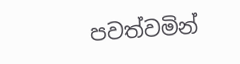පවත්වමින්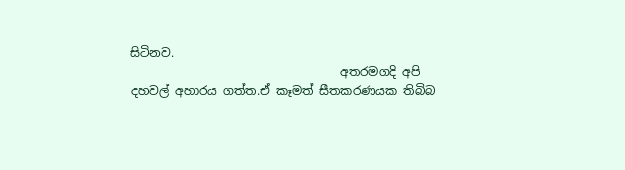සිටිනව.
                                   අතරමගදි අපි දහවල් අහාරය ගත්ත.ඒ කෑමත් සීතකරණයක තිබිබ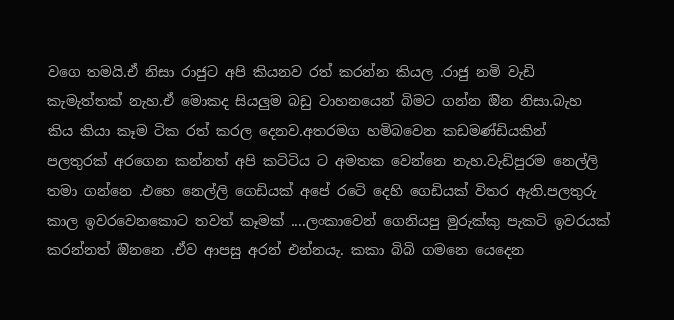වගෙ තමයි.ඒ නිසා රාජුට අපි කියනව රත් කරන්න කියල .රාජු නමි වැඩි කැමැත්තක් නැහ.ඒ මොකද සියලුම බඩු වාහනයෙන් බිමට ගන්න ඔින නිසා.බැහ කිය කියා කෑම ටික රත් කරල දෙනව.අතරමග හමිබවෙන කඩමණ්ඩියකින් පලතුරක් අරගෙන කන්නත් අපි කටිටිය ට අමතක වෙන්නෙ නැහ.වැඩිපුරම නෙල්ලි තමා ගන්නෙ .එහෙ නෙල්ලි ගෙඩියක් අපේ රටෙි දෙහි ගෙඩියක් විතර ඇති.පලතුරු කාල ඉවරවෙනකොට තවත් කෑමක් ....ලංකාවෙන් ගෙනියපු මුරුක්කු පැකටි ඉවරයක් කරන්නත් ඔිනනෙ .ඒව ආපසු අරන් එන්නයැ. කකා බිබි ගමනෙ යෙදෙන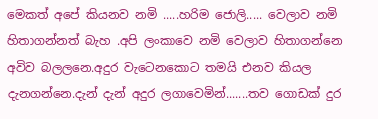මෙකත් අපේ කියනව නමි .....හරිම ජොලි..... වෙලාව නමි හිතාගන්නත් බැහ .අපි ලංකාවෙ නමි වෙලාව හිතාගන්නෙ අවිව බලලනෙ.අදුර වැටෙනකොට තමයි එනව කියල දැනගන්නෙ.දැන් දැන් අදුර ලගාවෙමින්.......තව ගොඩක් දුර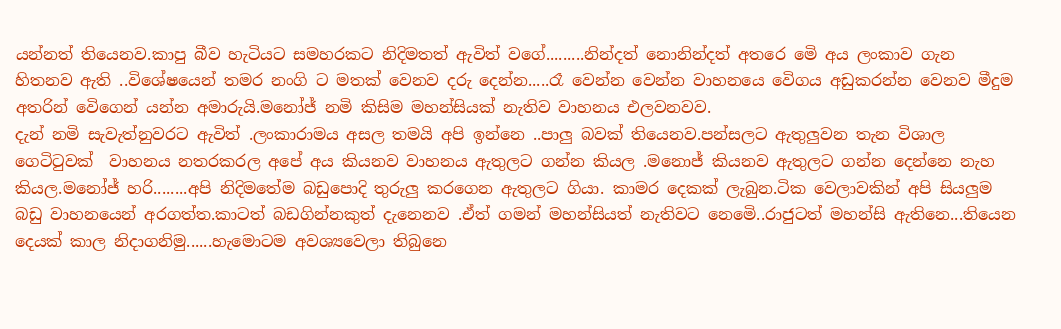යන්නත් තියෙනව.කාපු බීව හැටියට සමහරකට නිදිමතත් ඇවිත් වගේ.........නින්දත් නොනින්දත් අතරෙ මෙි අය ලංකාව ගැන හිතනව ඇති ..විශේෂයෙන් තමර නංගි ට මතක් වෙනව දරු දෙන්න.....රෑ වෙන්න වෙන්න වාහනයෙ වෙිගය අඩුකරන්න වෙනව මීදුම අතරින් වෙිගෙන් යන්න අමාරුයි.මනෝජ් නමි කිසිම මහන්සියක් නැතිව වාහනය එලවනවව.
දැන් නමි සැවැත්නුවරට ඇවිත් .ලංකාරාමය අසල තමයි අපි ඉන්නෙ ..පාලු බවක් තියෙනව.පන්සලට ඇතුලුවන තැන විශාල ගෙටිටුවක්  වාහනය නතරකරල අපේ අය කියනව වාහනය ඇතුලට ගන්න කියල .මනොජ් කියනව ඇතුලට ගන්න දෙන්නෙ නැහ කියල.මනෝජ් හරි........අපි නිදිමතේම බඩුපොදි තුරුලු කරගෙන ඇතුලට ගියා. කාමර දෙකක් ලැබුන.ටික වෙලාවකින් අපි සියලුම බඩු වාහනයෙන් අරගත්ත.කාටත් බඩගින්නකුත් දැනෙනව .ඒත් ගමන් මහන්සියත් නැතිවට නෙමෙි..රාජුටත් මහන්සි ඇතිනෙ...තියෙන දෙයක් කාල නිදාගනිමු......හැමොටම අවශ්‍යවෙලා තිබුනෙ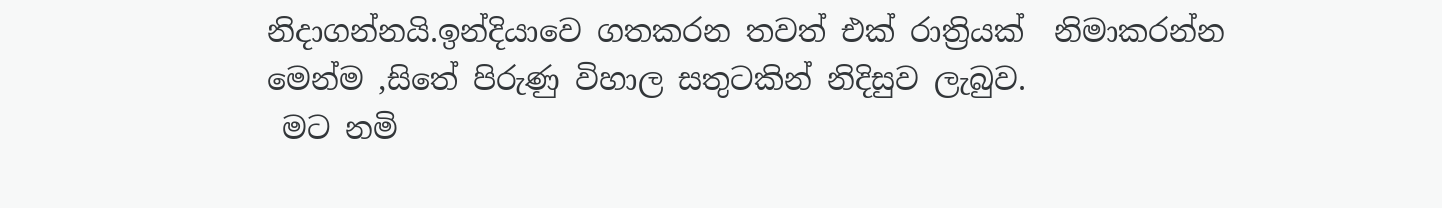නිදාගන්නයි.ඉන්දියාවෙ ගතකරන තවත් එක් රාත්‍රියක්  නිමාකරන්න මෙන්ම ,සිතේ පිරුණු විහාල සතුටකින් නිදිසුව ලැබුව.
 මට නමි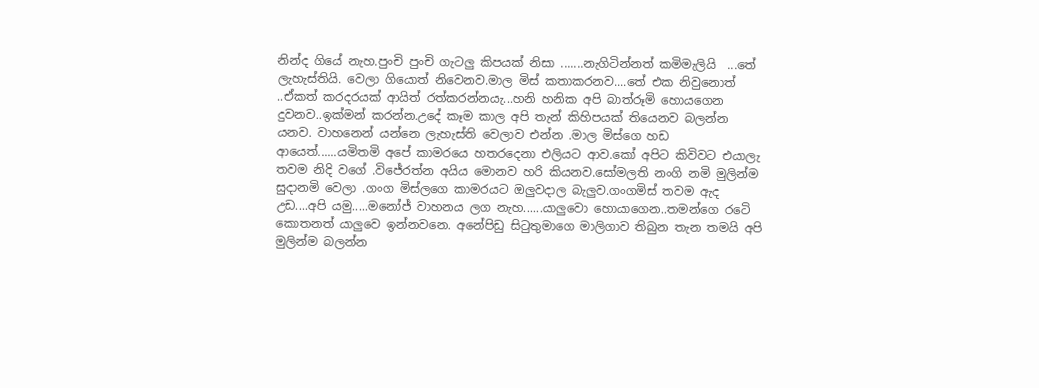නින්ද ගියේ නැහ.පුංචි පුංචි ගැටලු කිපයක් නිසා .......නැගිටින්නත් කමිමැලියි  ...තේ ලැහැස්තියි. වෙලා ගියොත් නිවෙනව.මාල මිස් කතාකරනව....තේ එක නිවුනොත් ..ඒකත් කරදරයක් ආයිත් රත්කරන්නයැ...හනි හනික අපි බාත්රූමි හොයගෙන දුවනව..ඉක්මන් කරන්න.උදේ කෑම කාල අපි තැන් කිහිපයක් තියෙනව බලන්න යනව. වාහනෙන් යන්නෙ ලැහැස්ති වෙලාව එන්න .මාල මිස්ගෙ හඩ ආයෙත්......යමිතමි අපේ කාමරයෙ හතරදෙනා එලියට ආව.කෝ අපිට කිවිවට එයාලැ තවම නිදි වගේ .විජේරත්න අයිය මොනව හරි කියනව.සෝමලති නංගි නමි මුලින්ම සුදානමි වෙලා .ගංග මිස්ලගෙ කාමරයට ඔලුවදාල බැලුව.ගංගමිස් තවම ඇද උඩ....අපි යමු.....මනෝජ් වාහනය ලග නැහ......යාලුවො හොයාගෙන..තමන්ගෙ රටෙි කොතනත් යාලුවෙ ඉන්නවනෙ. අනේපිඩු සිටුතුමාගෙ මාලිගාව තිබුන තැන තමයි අපි මුලින්ම බලන්න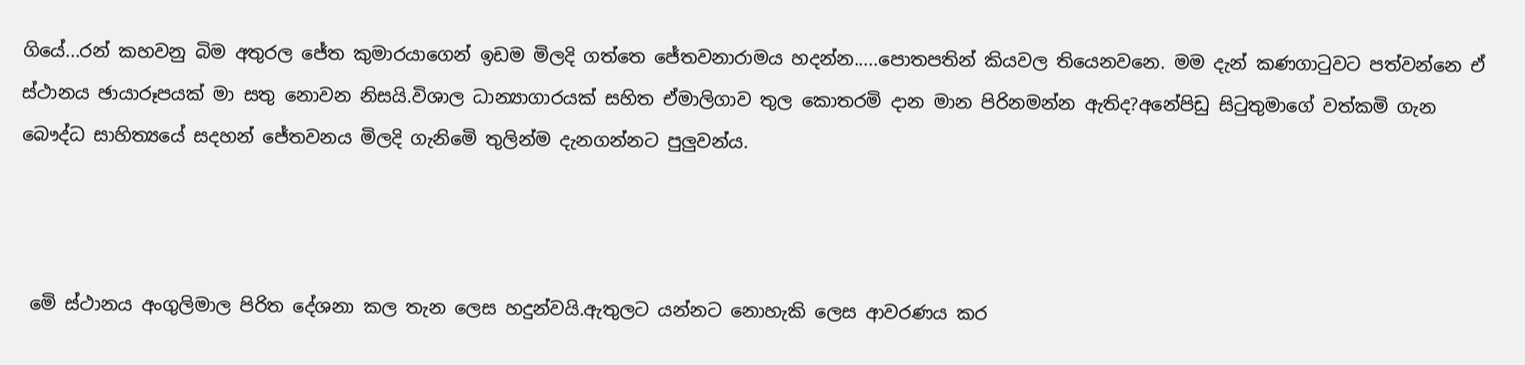ගියේ...රන් කහවනු බිම අතුරල ජේත කුමාරයාගෙන් ඉඩම මිලදි ගත්තෙ ජේතවනාරාමය හදන්න.....පොතපතින් කියවල තියෙනවනෙ. මම දැන් කණගාටුවට පත්වන්නෙ ඒ ස්ථානය ඡායාරූපයක් මා සතු නොවන නිසයි.විශාල ධාන්‍යාගාරයක් සහිත ඒමාලිගාව තුල කොතරමි දාන මාන පිරිනමන්න ඇතිද?අනේපිඩු සිටුතුමාගේ වත්කමි ගැන බෞද්ධ සාහිත්‍යයේ සදහන් ජේතවනය මිලදි ගැනිමෙි තුලින්ම දැනගන්නට පුලුවන්ය.



 මෙි ස්ථානය අංගුලිමාල පිරිත දේශනා කල තැන ලෙස හදුන්වයි.ඇතුලට යන්නට නොහැකි ලෙස ආවරණය කර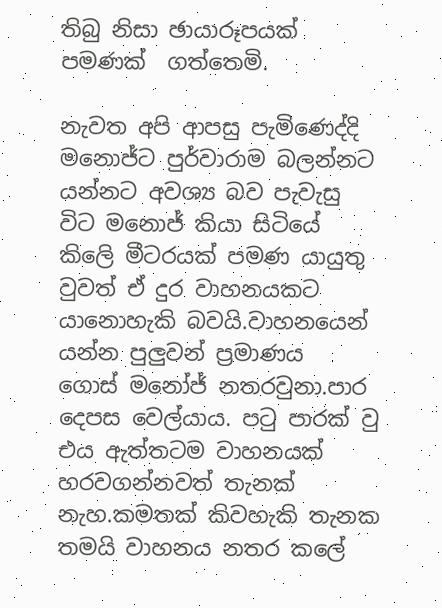තිබු නිසා ඡායාරූපයක් පමණක්  ගත්තෙමි.

නැවත අපි ආපසු පැමිණෙද්දි මනොජ්ට පුර්වාරාම බලන්නට යන්නට අවශ්‍ය බව පැවැසු විට මනොජ් කියා සිටියේ කිලෙි මීටරයක් පමණ යායුතු වුවත් ඒ දුර වාහනයකට යානොහැකි බවයි.වාහනයෙන් යන්න පුලුවන් ප්‍රමාණය  ගොස් මනෝජ් නතරවුනා.පාර දෙපස වෙල්යාය. පටු පාරක් වු එය ඇත්තටම වාහනයක් හරවගන්නවත් තැනක් නැහ.කමතක් කිවහැකි තැනක තමයි වාහනය නතර කලේ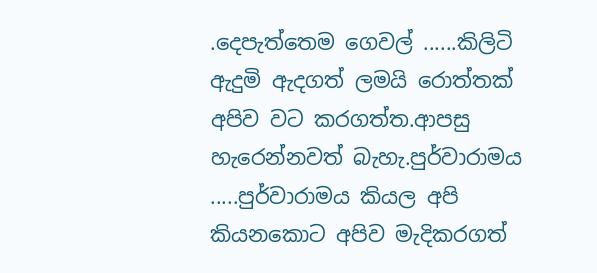.දෙපැත්තෙම ගෙවල් ......කිලිටි ඇදුමි ඇදගත් ලමයි රොත්තක් අපිව වට කරගත්ත.ආපසු හැරෙන්නවත් බැහැ.පුර්වාරාමය .....පුර්වාරාමය කියල අපි කියනකොට අපිව මැදිකරගත්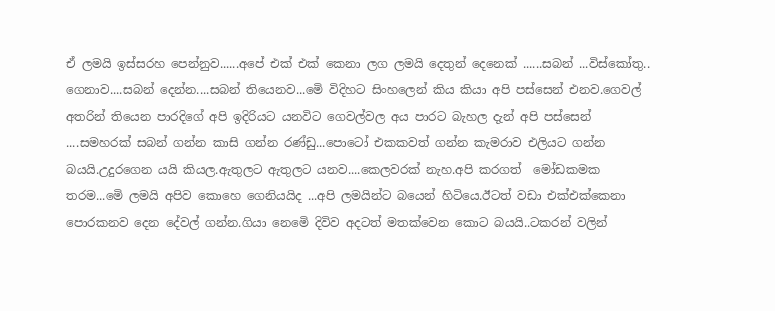ඒ ලමයි ඉස්සරහ පෙන්නුව......අපේ එක් එක් කෙනා ලග ලමයි දෙතුන් දෙනෙක් ......සබන් ...විස්කෝතු.. ගෙනාව....සබන් දෙන්න....සබන් තියෙනව...මෙි විදිහට සිංහලෙන් කිය කියා අපි පස්සෙන් එනව.ගෙවල් අතරින් තියෙන පාරදිගේ අපි ඉදිරියට යනවිට ගෙවල්වල අය පාරට බැහල දැන් අපි පස්සෙන් ....සමහරක් සබන් ගන්න කාසි ගන්න රණ්ඩු...පොටෝ එකකවත් ගන්න කැමරාව එලියට ගන්න බයයි.උදුරගෙන යයි කියල.ඇතුලට ඇතුලට යනව....කෙලවරක් නැහ.අපි කරගත්  මෝඩකමක තරම...මෙි ලමයි අපිව කොහෙ ගෙනියයිද ...අපි ලමයින්ට බයෙන් හිටියෙ.ඊටත් වඩා එක්එක්කෙනා පොරකනව දෙන දේවල් ගන්න.ගියා නෙමෙි දිවිව අදටත් මතක්වෙන කොට බයයි..ටකරන් වලින්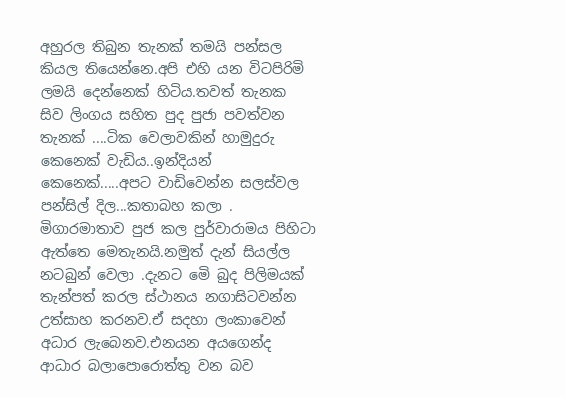අහුරල තිබුන තැනක් තමයි පන්සල කියල තියෙන්නෙ.අපි එහි යන විටපිරිමි ලමයි දෙන්නෙක් හිටිය.තවත් තැනක සිව ලිංගය සහිත පුද පුජා පවත්වන තැනක් ....ටික වෙලාවකින් හාමුදුරු කෙනෙක් වැඩිය..ඉන්දියන් කෙනෙක්.....අපට වාඩිවෙන්න සලස්වල පන්සිල් දිල...කතාබහ කලා . මිගාරමාතාව පුජ කල පුර්වාරාමය පිහිටා ඇත්තෙ මෙතැනයි.නමුත් දැන් සියල්ල නටබුන් වෙලා .දැනට මෙි බුද පිලිමයක් තැන්පත් කරල ස්ථානය නගාසිටවන්න උත්සාහ කරනව.ඒ සදහා ලංකාවෙන් අධාර ලැබෙනව.එනයන අයගෙන්ද ආධාර බලාපොරොත්තු වන බව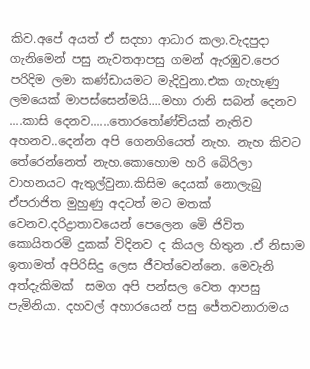කිව.අපේ අයත් ඒ සදහා ආධාර කලා.වැදපුදා ගැනිමෙන් පසු නැවතආපසු ගමන් ඇරඹුව.පෙර පරිදිම ලමා කණ්ඩායමට මැදිවුනා.එක ගැහැණු ලමයෙක් මාපස්සෙන්මයි....මහා රානි සබන් දෙනව ....කාසි දෙනව......තොරතෝණ්චියක් නැතිව අහනව..දෙන්න අපි ගෙනගියෙත් නැහ. නැහ කිවට තේරෙන්නෙත් නැහ.කොහොම හරි බෙිරිලා වාහනයට ඇතුල්වුනා.කිසිම දෙයක් නොලැබු ඒපරාජිත මුහුණු අදටත් මට මතක් වෙනව.දරිද්‍රාතාවයෙන් පෙලෙන මෙි ජිවිත කොයිතරමි දුකක් විදිනව ද කියල හිතුන .ඒ නිසාම ඉතාමත් අපිරිසිදු ලෙස ජීවත්වෙන්නෙ. මෙවැනි අත්දැකිමක්  සමග අපි පන්සල වෙත ආපසු පැමිනියා. දහවල් අහාරයෙන් පසු ජේතවනාරාමය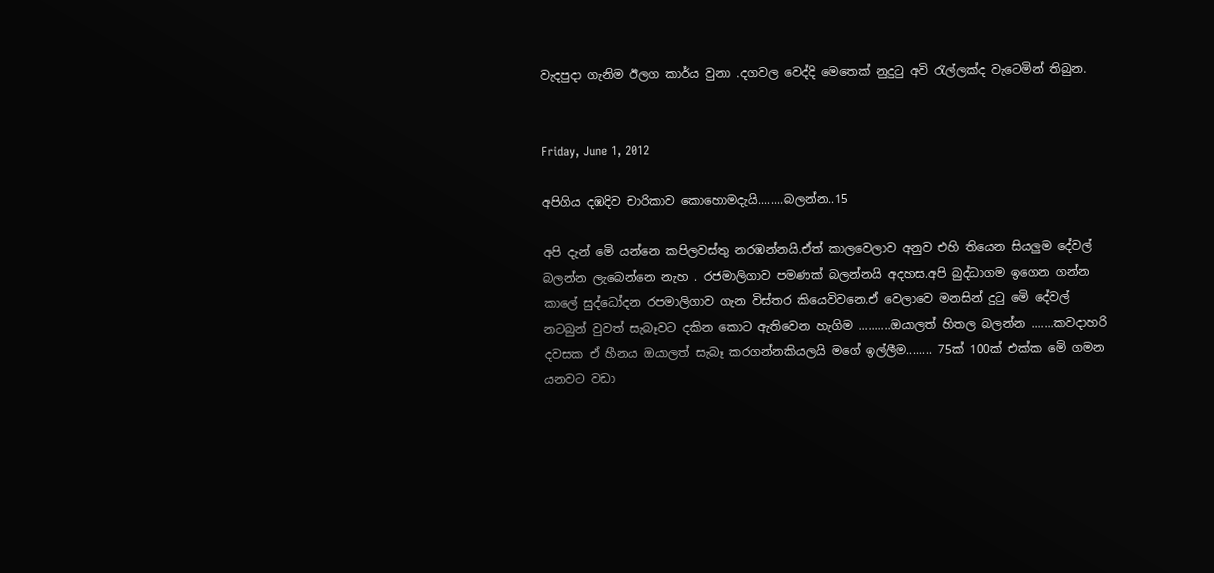වැදපුදා ගැනිම ඊලග කාර්ය වුනා .දගවල වෙද්දි මෙතෙක් නුදුටු අවි රැල්ලක්ද වැටෙමින් තිබුන.


Friday, June 1, 2012

අපිගිය දඹදිව චාරිකාව කොහොමදැයි........බලන්න..15

අපි දැන් මෙි යන්නෙ කපිලවස්තු නරඹන්නයි.ඒත් කාලවෙලාව අනුව එහි තියෙන සියලුම දේවල් බලන්න ලැබෙන්නෙ නැහ . රජමාලිගාව පමණක් බලන්නයි අදහස.අපි බුද්ධාගම ඉගෙන ගන්න කාලේ සුද්ධෝදන රපමාලිගාව ගැන විස්තර කියෙවිවනෙ.ඒ වෙලාවෙ මනසින් දුටු මෙි දේවල් නටබුන් වුවත් සැබෑවට දකින කොට ඇතිවෙන හැගිම ..........ඔයාලත් හිතල බලන්න .......කවදාහරි දවසක ඒ හීනය ඔයාලත් සැබෑ කරගන්නකියලයි මගේ ඉල්ලීම........ 75ක් 100ක් එක්ක මෙි ගමන යනවට වඩා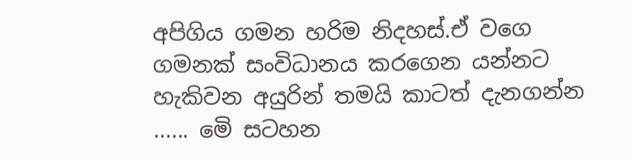අපිගිය ගමන හරිම නිදහස්.ඒ වගෙ ගමනක් සංවිධානය කරගෙන යන්නට හැකිවන අයුරින් තමයි කාටත් දැනගන්න ...... මෙි සටහන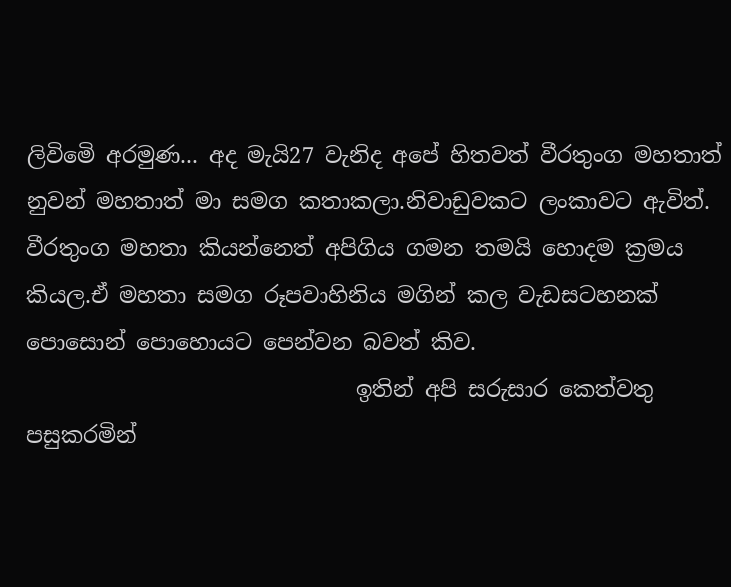ලිවිමෙි අරමුණ... අද මැයි27 වැනිද අපේ හිතවත් වීරතුංග මහතාත් නුවන් මහතාත් මා සමග කතාකලා.නිවාඩුවකට ලංකාවට ඇවිත්. වීරතුංග මහතා කියන්නෙත් අපිගිය ගමන තමයි හොදම ක්‍රමය කියල.ඒ මහතා සමග රූපවාහිනිය මගින් කල වැඩසටහනක් පොසොන් පොහොයට පෙන්වන බවත් කිව.
                              ඉතින් අපි සරුසාර කෙත්වතු පසුකරමින්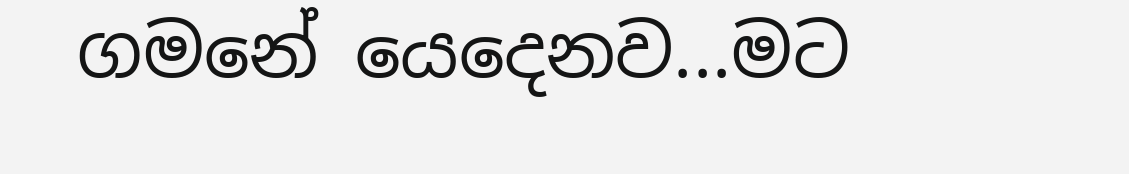ගමනේ යෙදෙනව...මට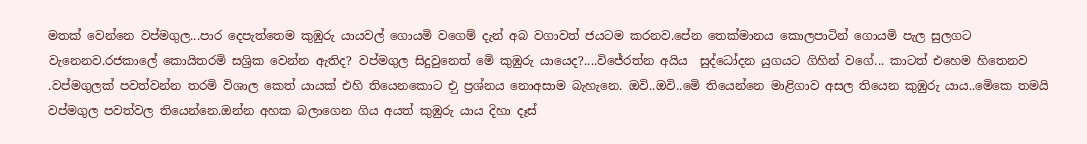මතක් වෙන්නෙ වප්මගුල...පාර දෙපැත්තෙම කුඹුරු යායවල් ගොයමි වගෙම් දැන් අබ වගාවත් ජයටම කරනව.පේන තෙක්මානය කොලපාටින් ගොයමි පැල සුලගට වැනෙනව.රජකාලේ කොයිතරමි සශ්‍රික වෙන්න ඇතිද? වප්මගුල සිදුවුනෙත් මෙි කුඹුරු යායෙද?....විජේරත්න අයිය  සුද්ධෝදන යුගයට ගිහින් වගේ... කාටත් එහෙම හිතෙනව .වප්මගුලක් පවත්වන්න තරමි විශාල කෙත් යායක් එහි තියෙනකොට එු ප්‍රශ්නය නොඅසාම බැහැනෙ. ඔවි..ඔවි..මෙි තියෙන්නෙ මාළිගාව අසල තියෙන කුඹුරු යාය..මෙිකෙ තමයි වප්මගුල පවත්වල තියෙන්නෙ.ඔන්න අහක බලාගෙන ගිය අයත් කුඹුරු යාය දිහා දෑස්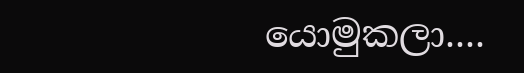යොමුකලා....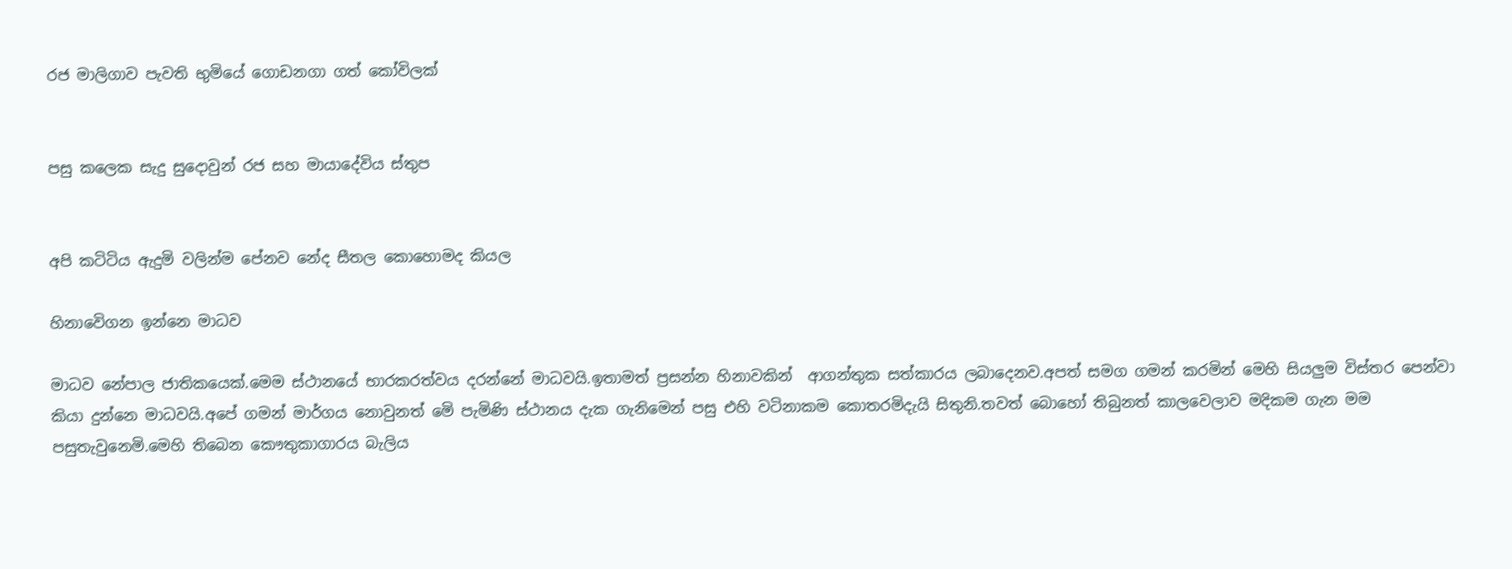රජ මාලිගාව පැවති භුමියේ ගොඩනගා ගත් කෝවිලක්


පසු කලෙක සැදු සුදොවුන් රජ සහ මායාදේවිය ස්තුප


අපි කටිටිය ඇදුමි වලින්ම පේනව නේද සීතල කොහොමද කියල

හිනාවෙිගන ඉන්නෙ මාධව

මාධව නේපාල ජාතිකයෙක්.මෙම ස්ථානයේ භාරකරත්වය දරන්නේ මාධවයි.ඉතාමත් ප්‍රසන්න හිනාවකින්  ආගන්තුක සත්කාරය ලබාදෙනව.අපත් සමග ගමන් කරමින් මෙහි සියලුම විස්තර පෙන්වා කියා දුන්නෙ මාධවයි.අපේ ගමන් මාර්ගය නොවුනත් මෙි පැමිණි ස්ථානය දැක ගැනිමෙන් පසු එහි වටිනාකම කොතරමිදැයි සිතුනි.තවත් බොහෝ තිබුනත් කාලවෙලාව මදිකම ගැන මම පසුතැවුනෙමි.මෙහි තිබෙන කෞතුකාගාරය බැලිය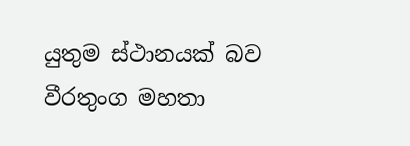යුතුම ස්ථානයක් බව වීරතුංග මහතා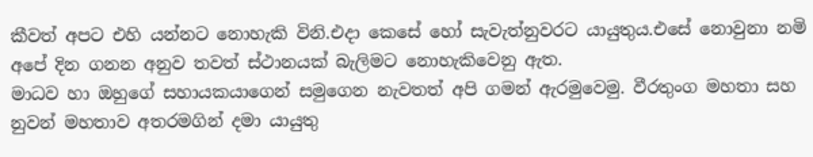කීවත් අපට එහි යන්නට නොහැකි විනි.එදා කෙසේ හෝ සැවැත්නුවරට යායුතුය.එසේ නොවුනා නමි අපේ දින ගනන අනුව තවත් ස්ථානයක් බැලිමට නොහැකිවෙනු ඇත.
මාධව හා ඔහුගේ සහායකයාගෙන් සමුගෙන නැවතත් අපි ගමන් ඇරමුවෙමු. වීරතුංග මහතා සහ නුවන් මහතාව අතරමගින් දමා යායුතු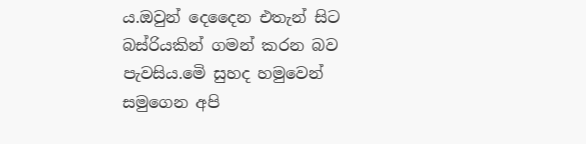ය.ඔවුන් දෙදෛන එතැන් සිට බස්රියකින් ගමන් කරන බව පැවසිය.මෙි සුහද හමුවෙන් සමුගෙන අපි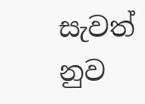සැවත් නුව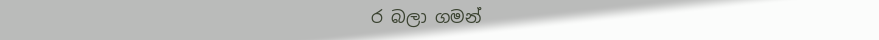ර බලා ගමන්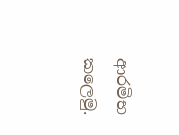ආරමිභ කලෙමු.